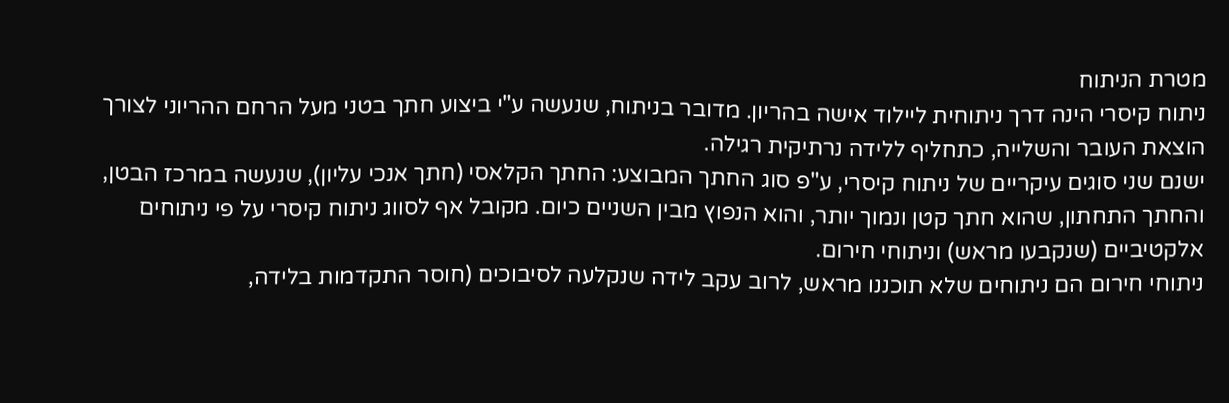מטרת הניתוח
ניתוח קיסרי הינה דרך ניתוחית ליילוד אישה בהריון. מדובר בניתוח, שנעשה ע"י ביצוע חתך בטני מעל הרחם ההריוני לצורך הוצאת העובר והשלייה, כתחליף ללידה נרתיקית רגילה.
ישנם שני סוגים עיקריים של ניתוח קיסרי, ע"פ סוג החתך המבוצע: החתך הקלאסי (חתך אנכי עליון), שנעשה במרכז הבטן, והחתך התחתון, שהוא חתך קטן ונמוך יותר, והוא הנפוץ מבין השניים כיום. מקובל אף לסווג ניתוח קיסרי על פי ניתוחים אלקטיביים (שנקבעו מראש) וניתוחי חירום.
ניתוחי חירום הם ניתוחים שלא תוכננו מראש, לרוב עקב לידה שנקלעה לסיבוכים (חוסר התקדמות בלידה,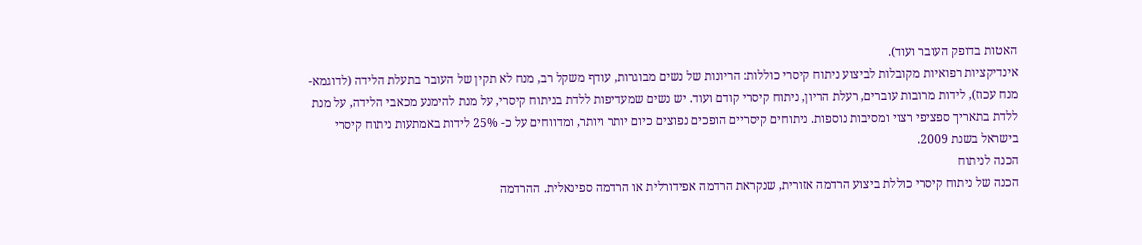האטות בדופק העובר ועוד).
אינדיקציות רפואיות מקובלות לביצוע ניתוח קיסרי כוללות: הריונות של נשים מבוגרות, עודף משקל רב, מנח לא תקין של העובר בתעלת הלידה (לדוגמא- מנח עכוז), לידות מרובות עוברים, רעלת הריון, ניתוח קיסרי קודם ועוד. יש נשים שמעדיפות ללדת בניתוח קיסרי, על מנת להימנע מכאבי הלידה, על מנת ללדת בתאריך ספציפי רצוי ומסיבות נוספות. ניתוחים קיסריים הופכים נפוצים כיום יותר ויותר, ומדווחים על כ- 25% לידות באמתעות ניתוח קיסרי בישראל בשנת 2009.
הכנה לניתוח
הכנה של ניתוח קיסרי כוללת ביצוע הרדמה אזורית, שנקראת הרדמה אפידורלית או הרדמה ספינאלית. ההרדמה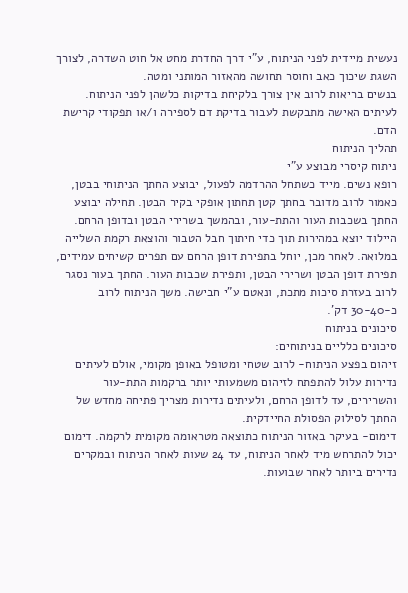נעשית מיידית לפני הניתוח, ע"י דרך החדרת מחט אל חוט השדרה, לצורך השגת שיכוך כאב וחוסר תחושה מהאזור המותני ומטה.
בנשים בריאות לרוב אין צורך בלקיחת בדיקות כלשהן לפני הניתוח. לעיתים האישה מתבקשת לעבור בדיקת דם לספירה ו/או תפקודי קרישת הדם.
תהליך הניתוח
ניתוח קיסרי מבוצע ע"י
רופא נשים. מייד כשתחל ההרדמה לפעול, יבוצע החתך הניתוחי בבטן, כאמור לרוב מדובר בחתך קטן תחתון אופקי בקיר הבטן. תחילה יבוצע החתך בשכבות העור והתת-עור, ובהמשך בשרירי הבטן ובדופן הרחם.
היילוד יוצא במהירות תוך כדי חיתוך חבל הטבור והוצאת רקמת השלייה במלואה. לאחר מכן, יוחל בתפירת דופן הרחם עם תפרים קשיחים עמידים, תפירת דופן הבטן ושרירי הבטן, ותפירת שכבות העור. החתך בעור נסגר לרוב בעזרת סיכות מתכת, ונאטם ע"י חבישה. משך הניתוח לרוב כ-30-40 דק'.
סיכונים בניתוח
סיכונים כלליים בניתוחים:
זיהום בפצע הניתוח- לרוב שטחי ומטופל באופן מקומי, אולם לעיתים נדירות עלול להתפתח לזיהום משמעותי יותר ברקמות התת-עור והשרירים, עד לדופן הרחם, ולעיתים נדירות מצריך פתיחה מחדש של החתך לסילוק הפסולת החיידקית.
דימום- בעיקר באזור הניתוח כתוצאה מטראומה מקומית לרקמה. דימום יכול להתרחש מיד לאחר הניתוח, עד 24 שעות לאחר הניתוח ובמקרים נדירים ביותר לאחר שבועות.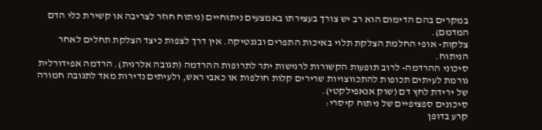במקרים בהם הדימום הוא רב יש צורך בעצירתו באמצעים ניתוחיים (ניתוח חוזר לצריבה או קשירת כלי הדם המדמם).
צלקות- אופי החלמת הצלקת תלוי באיכות התפרים ובגנטיקה. אין דרך לצפות כיצד הצלקת תחלים לאחר הניתוח.
סיכוני ההרדמה- לרוב תופעות הקשורות לרגישות יתר לתרופות ההרדמה (תגובה אלרגית). הרדמה אפידורלית גורמת לעיתים תכופות להתכווצויות שרירים קלות חולפות או כאבי ראש, ולעיתים נדירות מאד לתגובה חמורה של ירידת לחץ דם (שוק אנאפילקטי).
סיכונים ספציפיים של ניתוח קיסרי:
קרע בדופן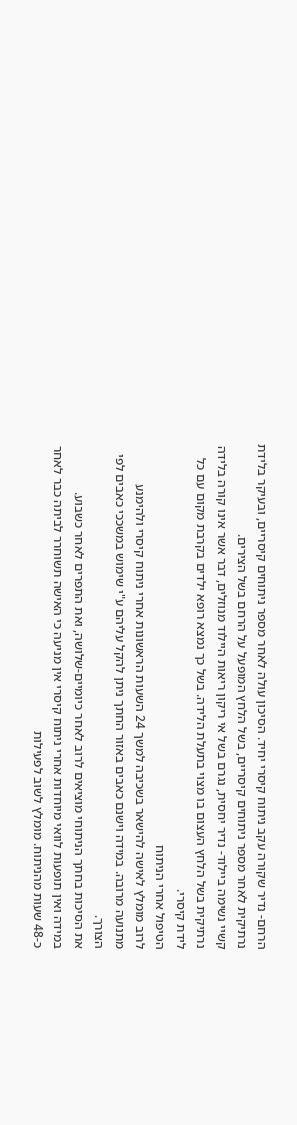הרחם- נדיר שקורה עקב ניתוח קיסרי יחיד. הסיכון עולה לאחר מספר ניתוחים קיסריים, ובעיקר בלידת נרתיקית לאחר מספר ניתוחים קיסריים, בשל הלחץ המופעל על הרחם בשל הצירים.
קשיי נשימה ביילוד- נדיר יחסית, נגרם בשל אי ריקון ריאות היילוד מנוזלים, דבר אשר אינו קורה בלידה נרתיקית בשל הלחץ העצום בו מצוי בתעלת הלידה. בשל כך נמצא רופא ילדים בקרבת מקום עם כל לידת קיסרי.
הטיפול אחרי הניתוח
לרוב מומלץ לאישה להישאר בשכיבה למשך 24 השעות הראשונות אחרי ניתוח קיסרי ולהימנע מתנועה מרובה. במידה וישנם כאבים באזור החתך ניתן להקל עליהם ע"י שימוש במשככי כאבים לפי הצורך.
את הסיכות בחתך הניתוחי מוציאים לרוב לאחר כיומיים-שלושה, ואת התפרים לאחר כשבוע.
במידה ואין תופעות לוואי מיוחדות אחרי ניתוח קיסרי אין מניעה כי האישה תשוחרר לביתה כבר לאחר כ-48 שעות מהניתוח. מומלץ לשוב לפעילות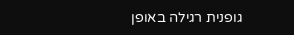גופנית רגילה באופן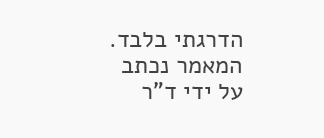הדרגתי בלבד.
המאמר נכתב על ידי ד"ר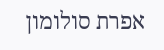אפרת סולומון